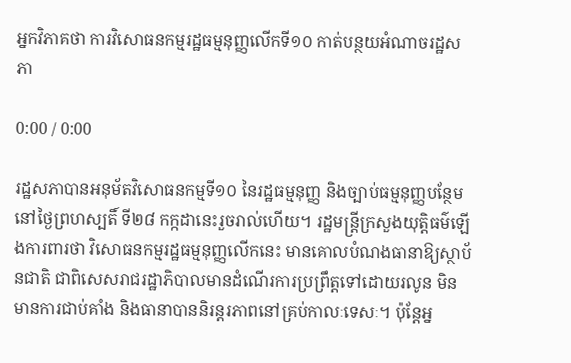អ្នកវិភាគថា ការវិសោធនកម្មរដ្ឋធម្មនុញ្ញលើកទី១០ កាត់បន្ថយអំណាចរដ្ឋសភា

0:00 / 0:00

រដ្ឋសភាបានអនុម័តវិសោធនកម្មទី១០ នៃរដ្ឋធម្មនុញ្ញ និងច្បាប់ធម្មនុញ្ញបន្ថែមនៅថ្ងៃព្រហស្បតិ៍ ទី២៨ កក្កដានេះរួចរាល់ហើយ។ រដ្ឋមន្ត្រីក្រសួងយុត្តិធម៌ឡើងការពារថា វិសោធនកម្មរដ្ឋធម្មនុញ្ញលើកនេះ មានគោលបំណងធានាឱ្យស្ថាប័នជាតិ ជាពិសេសរាជរដ្ឋាភិបាលមានដំណើរការប្រព្រឹត្តទៅដោយរលូន មិនមានការជាប់គាំង និងធានាបាននិរន្តរភាពនៅគ្រប់កាលៈទេសៈ។ ប៉ុន្តែអ្ន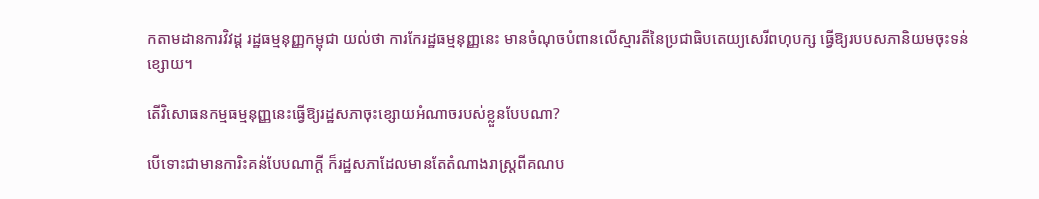កតាមដានការវិវដ្ដ រដ្ឋធម្មនុញ្ញកម្ពុជា យល់ថា ការកែរដ្ឋធម្មនុញ្ញនេះ មានចំណុចបំពានលើស្មារតីនៃប្រជាធិបតេយ្យសេរីពហុបក្ស ធ្វើឱ្យរបបសភានិយមចុះទន់ខ្សោយ។

តើវិសោធនកម្មធម្មនុញ្ញនេះធ្វើឱ្យរដ្ឋសភាចុះខ្សោយអំណាចរបស់ខ្លួនបែបណា?

បើទោះជាមានការិះគន់បែបណាក្ដី ក៏រដ្ឋសភាដែលមានតែតំណាងរាស្ត្រពីគណប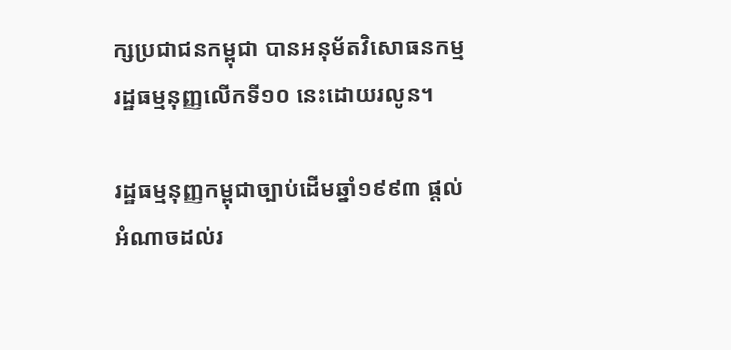ក្សប្រជាជនកម្ពុជា បានអនុម័តវិសោធនកម្មរដ្ឋធម្មនុញ្ញលើកទី១០ នេះដោយរលូន។

រដ្ឋធម្មនុញ្ញកម្ពុជាច្បាប់ដើមឆ្នាំ១៩៩៣ ផ្ដល់អំណាចដល់រ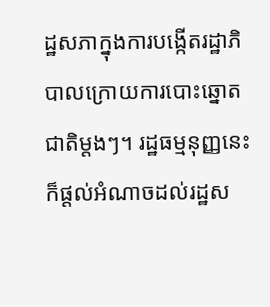ដ្ឋសភាក្នុងការបង្កើតរដ្ឋាភិបាលក្រោយការបោះឆ្នោតជាតិម្ដងៗ។ រដ្ឋធម្មនុញ្ញនេះក៏ផ្ដល់អំណាចដល់រដ្ឋស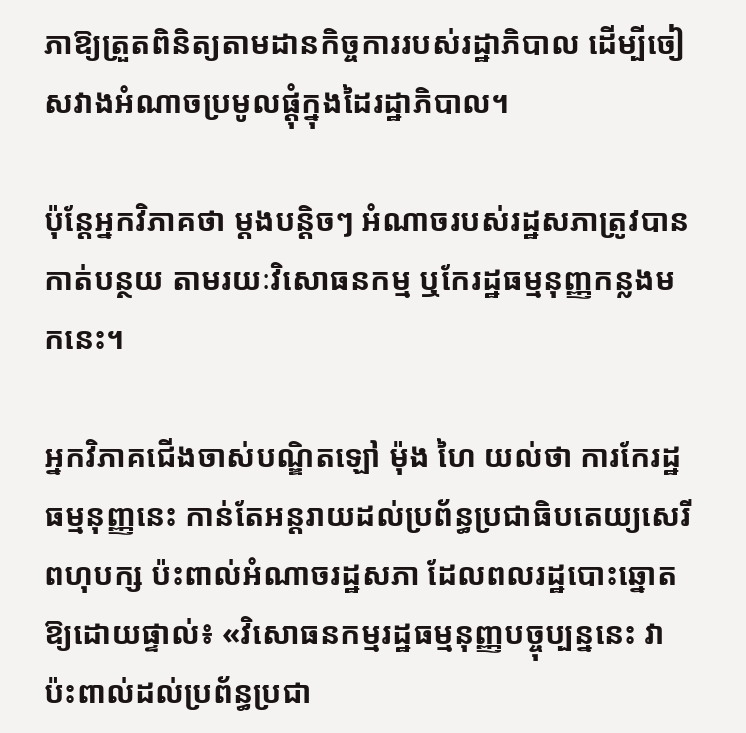ភាឱ្យត្រួតពិនិត្យតាមដានកិច្ចការរបស់រដ្ឋាភិបាល ដើម្បីចៀសវាងអំណាចប្រមូលផ្ដុំក្នុងដៃរដ្ឋាភិបាល។

ប៉ុន្តែអ្នកវិភាគថា ម្ដងបន្តិចៗ អំណាចរបស់រដ្ឋសភាត្រូវបានកាត់បន្ថយ តាមរយៈវិសោធនកម្ម ឬកែរដ្ឋធម្មនុញ្ញកន្លងមកនេះ។

អ្នកវិភាគជើងចាស់បណ្ឌិតឡៅ ម៉ុង ហៃ យល់ថា ការកែរដ្ឋធម្មនុញ្ញនេះ កាន់តែអន្តរាយដល់ប្រព័ន្ធប្រជាធិបតេយ្យសេរីពហុបក្ស ប៉ះពាល់អំណាចរដ្ឋសភា ដែលពលរដ្ឋបោះឆ្នោតឱ្យដោយផ្ទាល់៖ «វិសោធនកម្មរដ្ឋធម្មនុញ្ញបច្ចុប្បន្ននេះ វាប៉ះពាល់ដល់ប្រព័ន្ធប្រជា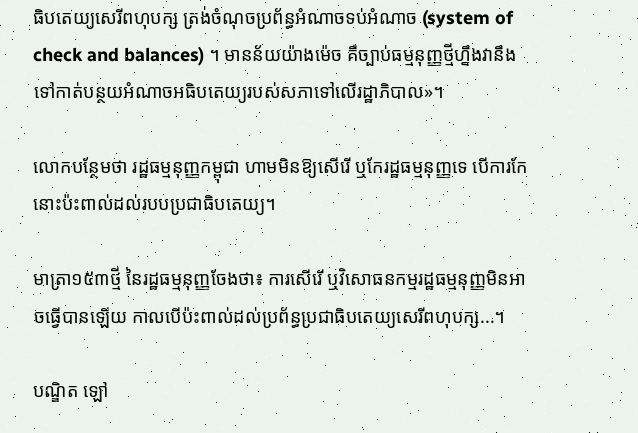ធិបតេយ្យសេរីពហុបក្ស ត្រង់ចំណុចប្រព័ន្ធអំណាចទប់អំណាច (system of check and balances) ។ មានន័យយ៉ាងម៉េច គឺច្បាប់ធម្មនុញ្ញថ្មីហ្នឹងវានឹងទៅកាត់បន្ថយអំណាចអធិបតេយ្យរបស់សភាទៅលើរដ្ឋាភិបាល»។

លោកបន្ថែមថា រដ្ឋធម្មនុញ្ញកម្ពុជា ហាមមិនឱ្យសើរើ ឬកែរដ្ឋធម្មនុញ្ញទេ បើការកែនោះប៉ះពាល់ដល់របបប្រជាធិបតេយ្យ។

មាត្រា១៥៣ថ្មី នៃរដ្ឋធម្មនុញ្ញចែងថា៖ ការសើរើ ឬវិសោធនកម្មរដ្ឋធម្មនុញ្ញមិនអាចធ្វើបានឡើយ កាលបើប៉ះពាល់ដល់ប្រព័ន្ធប្រជាធិបតេយ្យសេរីពហុបក្ស...។

បណ្ឌិត ឡៅ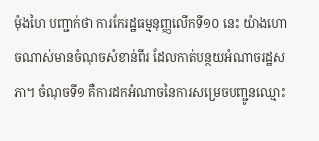ម៉ុងហៃ បញ្ជាក់ថា ការកែរដ្ឋធម្មនុញ្ញលើកទី១០ នេះ យ៉ាងហោចណាស់មានចំណុចសំខាន់ពីរ ដែលកាត់បន្ថយអំណាចរដ្ឋសភា។ ចំណុចទី១ គឺការដកអំណាចនៃការសម្រេចបញ្ជូនឈ្មោះ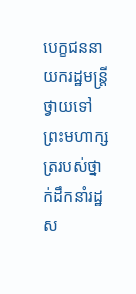បេក្ខជននាយករដ្ឋមន្ត្រីថ្វាយទៅព្រះមហាក្សត្ររបស់ថ្នាក់ដឹកនាំរដ្ឋស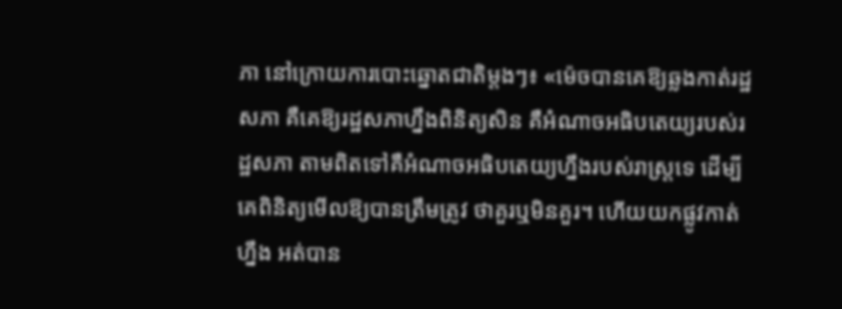ភា នៅក្រោយការបោះឆ្នោតជាតិម្ដងៗ៖ «ម៉េចបានគេឱ្យឆ្លងកាត់រដ្ឋសភា គឺគេឱ្យរដ្ឋសភាហ្នឹងពិនិត្យសិន គឺអំណាចអធិបតេយ្យរបស់រដ្ឋសភា តាមពិតទៅគឺអំណាចអធិបតេយ្យហ្នឹងរបស់រាស្ត្រទេ ដើម្បីគេពិនិត្យមើលឱ្យបានត្រឹមត្រូវ ថាគួរឬមិនគួរ។ ហើយយកផ្លូវកាត់ហ្នឹង អត់បាន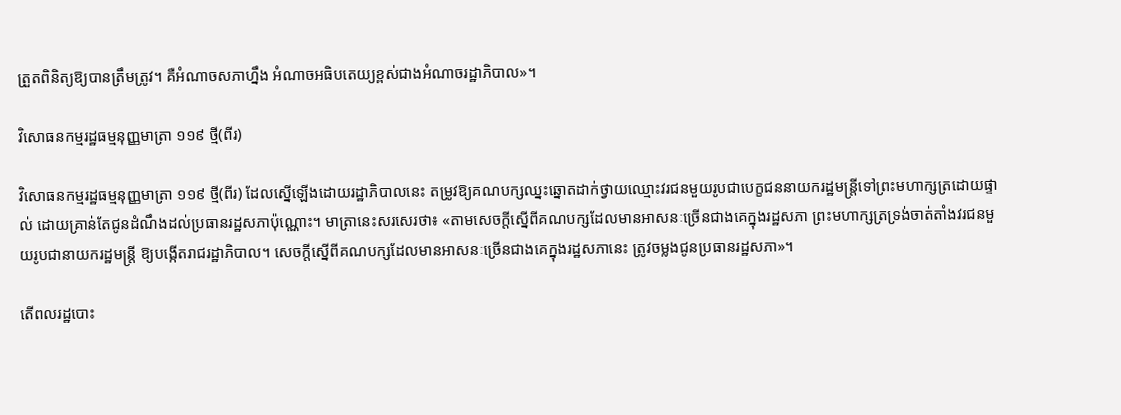ត្រួតពិនិត្យឱ្យបានត្រឹមត្រូវ។ គឺអំណាចសភាហ្នឹង អំណាចអធិបតេយ្យខ្ពស់ជាងអំណាចរដ្ឋាភិបាល»។

វិសោធនកម្មរដ្ឋធម្មនុញ្ញមាត្រា ១១៩ ថ្មី(ពីរ)

វិសោធនកម្មរដ្ឋធម្មនុញ្ញមាត្រា ១១៩ ថ្មី(ពីរ) ដែលស្នើឡើងដោយរដ្ឋាភិបាលនេះ តម្រូវឱ្យគណបក្សឈ្នះឆ្នោតដាក់ថ្វាយឈ្មោះវរជនមួយរូបជាបេក្ខជននាយករដ្ឋមន្ត្រីទៅព្រះមហាក្សត្រដោយផ្ទាល់ ដោយគ្រាន់តែជូនដំណឹងដល់ប្រធានរដ្ឋសភាប៉ុណ្ណោះ។ មាត្រានេះសរសេរថា៖ «តាមសេចក្ដីស្នើពីគណបក្សដែលមានអាសនៈច្រើនជាងគេក្នុងរដ្ឋសភា ព្រះមហាក្សត្រទ្រង់ចាត់តាំងវរជនមួយរូបជានាយករដ្ឋមន្ត្រី ឱ្យបង្កើតរាជរដ្ឋាភិបាល។ សេចក្ដីស្នើពីគណបក្សដែលមានអាសនៈច្រើនជាងគេក្នុងរដ្ឋសភានេះ ត្រូវចម្លងជូនប្រធានរដ្ឋសភា»។

តើពលរដ្ឋបោះ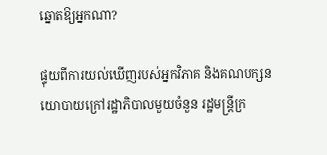ឆ្នោតឱ្យអ្នកណា?

ផ្ទុយពីការយល់ឃើញរបស់អ្នកវិភាគ និងគណបក្សនយោបាយក្រៅរដ្ឋាភិបាលមួយចំនួន រដ្ឋមន្ត្រីក្រ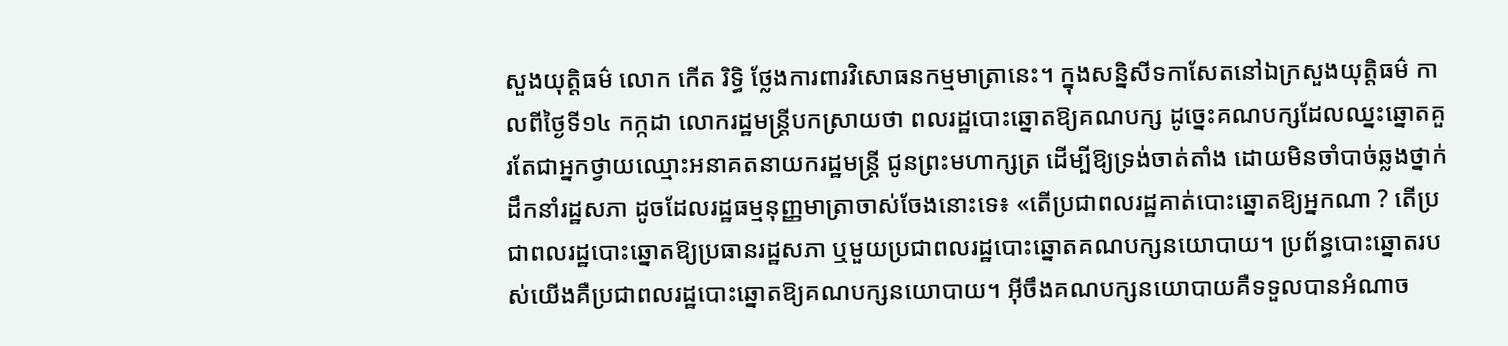សួងយុត្តិធម៌ លោក កើត រិទ្ធិ ថ្លែងការពារវិសោធនកម្មមាត្រានេះ។ ក្នុងសន្និសីទកាសែតនៅឯក្រសួងយុត្តិធម៌ កាលពីថ្ងៃទី១៤ កក្កដា លោករដ្ឋមន្ត្រីបកស្រាយថា ពលរដ្ឋបោះឆ្នោតឱ្យគណបក្ស ដូច្នេះគណបក្សដែលឈ្នះឆ្នោតគួរតែជាអ្នកថ្វាយឈ្មោះអនាគតនាយករដ្ឋមន្ត្រី ជូនព្រះមហាក្សត្រ ដើម្បីឱ្យទ្រង់ចាត់តាំង ដោយមិនចាំបាច់ឆ្លងថ្នាក់ដឹកនាំរដ្ឋសភា ដូចដែលរដ្ឋធម្មនុញ្ញមាត្រាចាស់ចែងនោះទេ៖ «តើប្រជាពលរដ្ឋគាត់បោះឆ្នោតឱ្យអ្នកណា ? តើប្រជាពលរដ្ឋបោះឆ្នោតឱ្យប្រធានរដ្ឋសភា ឬមួយប្រជាពលរដ្ឋបោះឆ្នោតគណបក្សនយោបាយ។ ប្រព័ន្ធបោះឆ្នោតរបស់យើងគឺប្រជាពលរដ្ឋបោះឆ្នោតឱ្យគណបក្សនយោបាយ។ អ៊ីចឹងគណបក្សនយោបាយគឺទទួលបានអំណាច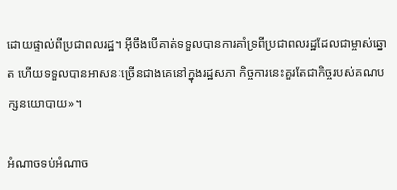ដោយផ្ទាល់ពីប្រជាពលរដ្ឋ។ អ៊ីចឹងបើគាត់ទទួលបានការគាំទ្រពីប្រជាពលរដ្ឋដែលជាម្ចាស់ឆ្នោត ហើយទទួលបានអាសនៈច្រើនជាងគេនៅក្នុងរដ្ឋសភា កិច្ចការនេះគួរតែជាកិច្ចរបស់គណបក្សនយោបាយ»។

អំណាចទប់អំណាច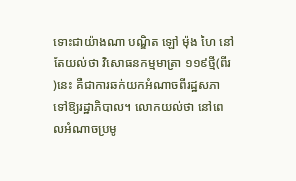ទោះជាយ៉ាងណា បណ្ឌិត ឡៅ ម៉ុង ហៃ នៅតែយល់ថា វិសោធនកម្មមាត្រា ១១៩ថ្មី(ពីរ)នេះ គឺជាការឆក់យកអំណាចពីរដ្ឋសភាទៅឱ្យរដ្ឋាភិបាល។ លោកយល់ថា នៅពេលអំណាចប្រមូ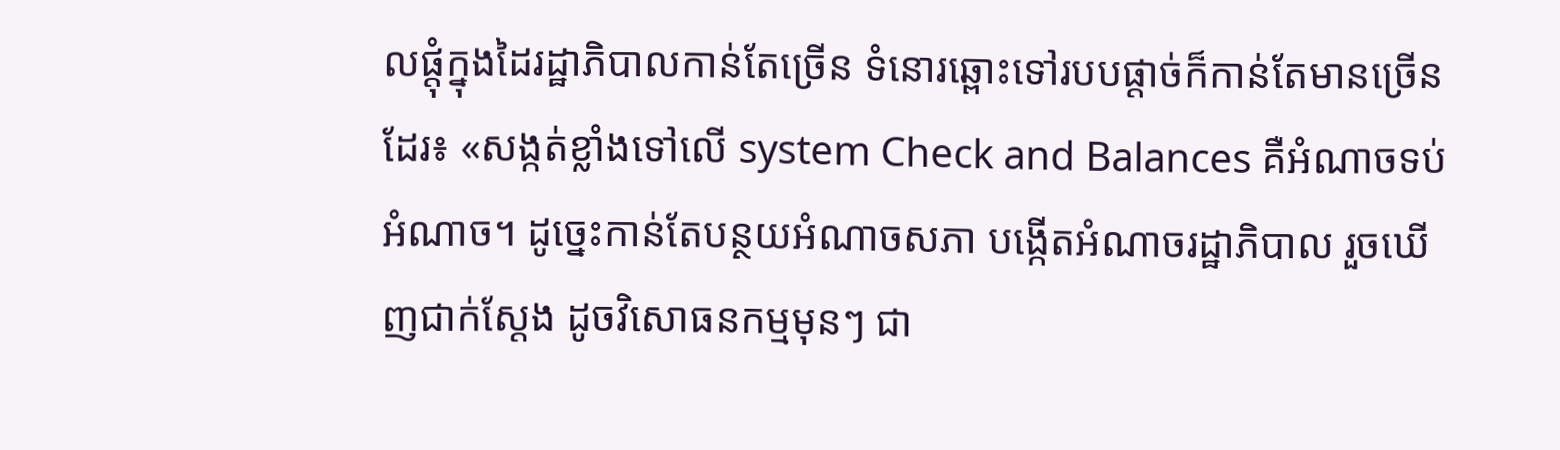លផ្ដុំក្នុងដៃរដ្ឋាភិបាលកាន់តែច្រើន ទំនោរឆ្ពោះទៅរបបផ្ដាច់ក៏កាន់តែមានច្រើនដែរ៖ «សង្កត់ខ្លាំងទៅលើ system Check and Balances គឺអំណាចទប់អំណាច។ ដូច្នេះកាន់តែបន្ថយអំណាចសភា បង្កើតអំណាចរដ្ឋាភិបាល រួចឃើញជាក់ស្ដែង ដូចវិសោធនកម្មមុនៗ ជា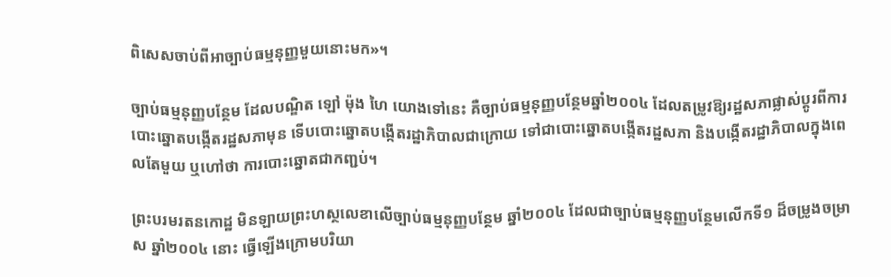ពិសេសចាប់ពីអាច្បាប់ធម្មនុញ្ញមួយនោះមក»។

ច្បាប់ធម្មនុញ្ញបន្ថែម ដែលបណ្ឌិត ឡៅ ម៉ុង ហៃ យោងទៅនេះ គឺច្បាប់ធម្មនុញ្ញបន្ថែមឆ្នាំ២០០៤ ដែលតម្រូវឱ្យរដ្ឋសភាផ្លាស់ប្ដូរពីការបោះឆ្នោតបង្កើតរដ្ឋសភាមុន ទើបបោះឆ្នោតបង្កើតរដ្ឋាភិបាលជាក្រោយ ទៅជាបោះឆ្នោតបង្កើតរដ្ឋសភា និងបង្កើតរដ្ឋាភិបាលក្នុងពេលតែមួយ ឬហៅថា ការបោះឆ្នោតជាកញ្ជប់។

ព្រះបរមរតនកោដ្ឋ មិនឡាយព្រះហស្ថលេខាលើច្បាប់ធម្មនុញ្ញបន្ថែម ឆ្នាំ២០០៤ ដែលជាច្បាប់ធម្មនុញ្ញបន្ថែមលើកទី១ ដ៏ចម្រូងចម្រាស ឆ្នាំ២០០៤ នោះ ធ្វើឡើងក្រោមបរិយា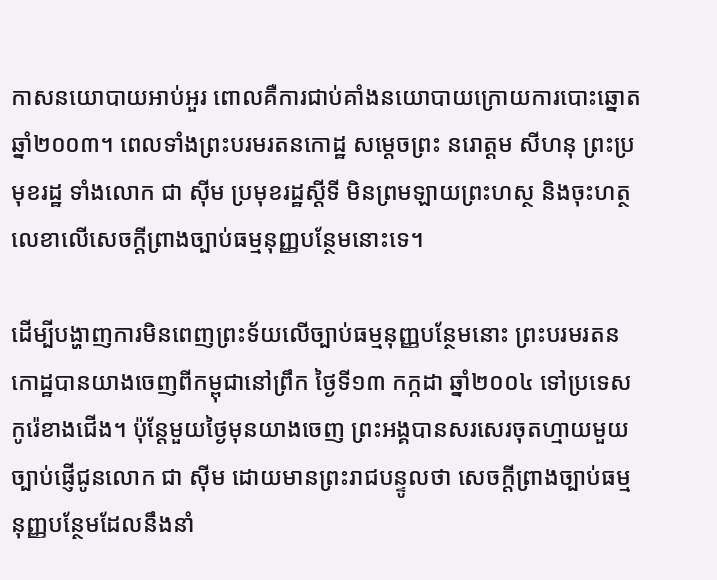កាសនយោបាយអាប់អួរ ពោលគឺការជាប់គាំងនយោបាយក្រោយការបោះឆ្នោតឆ្នាំ២០០៣។ ពេលទាំងព្រះបរមរតនកោដ្ឋ សម្ដេចព្រះ នរោត្ដម សីហនុ ព្រះប្រមុខរដ្ឋ ទាំងលោក ជា ស៊ីម ប្រមុខរដ្ឋស្ដីទី មិនព្រមឡាយព្រះហស្ថ និងចុះហត្ថលេខាលើសេចក្ដីព្រាងច្បាប់ធម្មនុញ្ញបន្ថែមនោះទេ។

ដើម្បីបង្ហាញការមិនពេញព្រះទ័យលើច្បាប់ធម្មនុញ្ញបន្ថែមនោះ ព្រះបរមរតនកោដ្ឋបានយាងចេញពីកម្ពុជានៅព្រឹក ថ្ងៃទី១៣ កក្កដា ឆ្នាំ២០០៤ ទៅប្រទេសកូរ៉េខាងជើង។ ប៉ុន្តែមួយថ្ងៃមុនយាងចេញ ព្រះអង្គបានសរសេរចុតហ្មាយមួយច្បាប់ផ្ញើជូនលោក ជា ស៊ីម ដោយមានព្រះរាជបន្ទូលថា សេចក្ដីព្រាងច្បាប់ធម្មនុញ្ញបន្ថែមដែលនឹងនាំ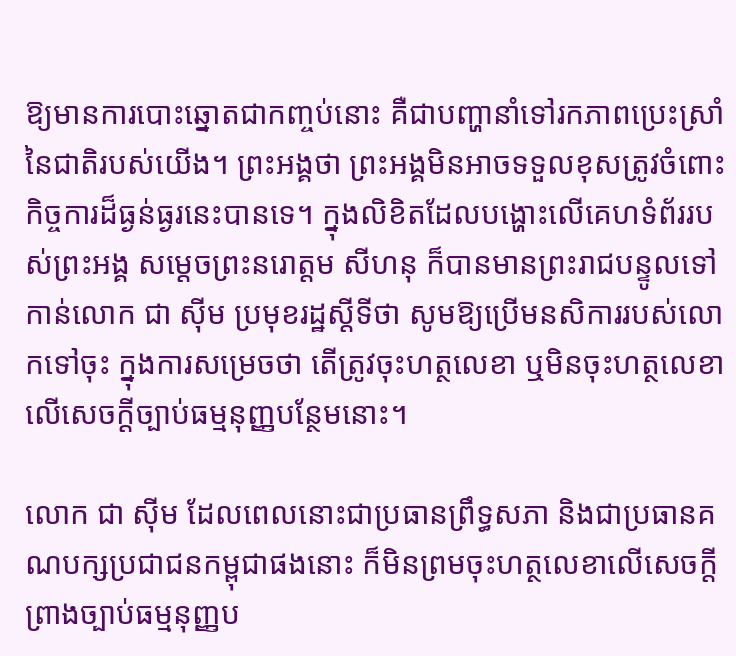ឱ្យមានការបោះឆ្នោតជាកញ្ចប់នោះ គឺជាបញ្ហានាំទៅរកភាពប្រេះស្រាំនៃជាតិរបស់យើង។ ព្រះអង្គថា ព្រះអង្គមិនអាចទទួលខុសត្រូវចំពោះកិច្ចការដ៏ធ្ងន់ធ្ងរនេះបានទេ។ ក្នុងលិខិតដែលបង្ហោះលើគេហទំព័ររបស់ព្រះអង្គ សម្តេចព្រះនរោត្តម សីហនុ ក៏បានមានព្រះរាជបន្ទូលទៅកាន់លោក ជា ស៊ីម ប្រមុខរដ្ឋស្តីទីថា សូមឱ្យប្រើមនសិការរបស់លោកទៅចុះ ក្នុងការសម្រេចថា តើត្រូវចុះហត្ថលេខា ឬមិនចុះហត្ថលេខាលើសេចក្ដីច្បាប់ធម្មនុញ្ញបន្ថែមនោះ។

លោក ជា ស៊ីម ដែលពេលនោះជាប្រធានព្រឹទ្ធសភា និងជាប្រធានគណបក្សប្រជាជនកម្ពុជាផងនោះ ក៏មិនព្រមចុះហត្ថលេខាលើសេចក្ដីព្រាងច្បាប់ធម្មនុញ្ញប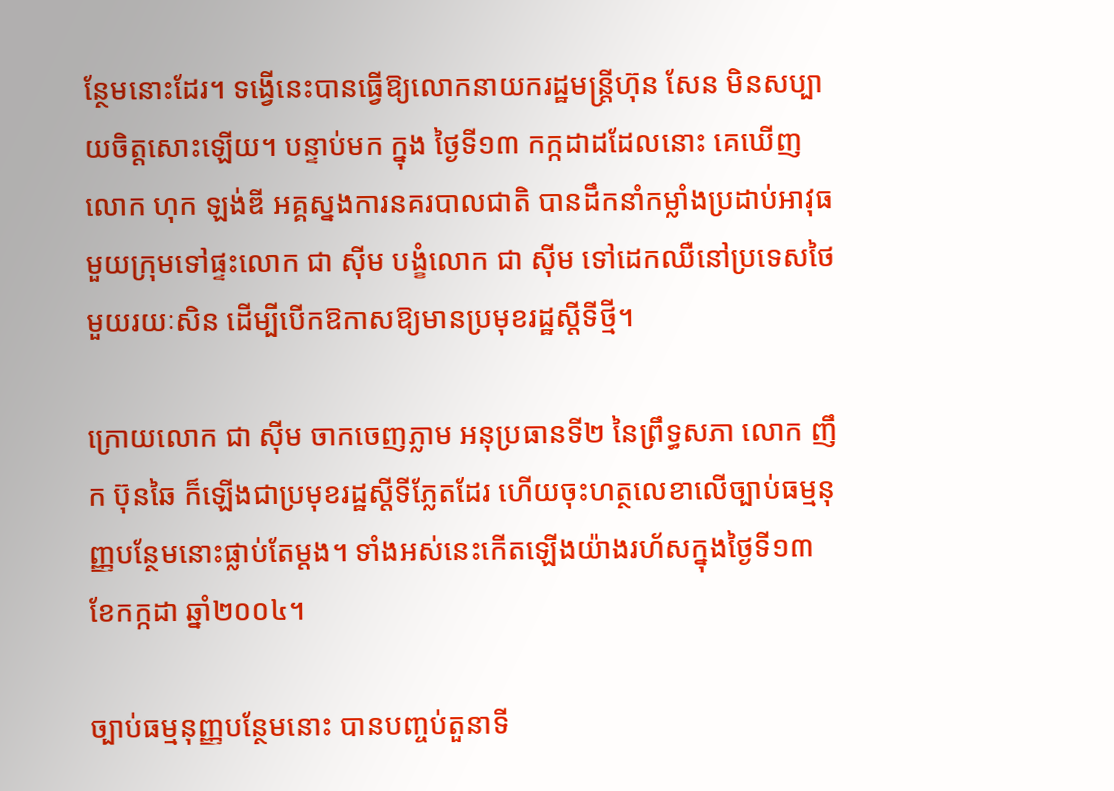ន្ថែមនោះដែរ។ ទង្វើនេះបានធ្វើឱ្យលោកនាយករដ្ឋមន្ត្រីហ៊ុន សែន មិនសប្បាយចិត្តសោះឡើយ។ បន្ទាប់មក ក្នុង ថ្ងៃទី១៣ កក្កដាដដែលនោះ គេឃើញលោក ហុក ឡង់ឌី អគ្គស្នងការនគរបាលជាតិ បានដឹកនាំកម្លាំងប្រដាប់អាវុធមួយក្រុមទៅផ្ទះលោក ជា ស៊ីម បង្ខំលោក ជា ស៊ីម ទៅដេកឈឺនៅប្រទេសថៃមួយរយៈសិន ដើម្បីបើកឱកាសឱ្យមានប្រមុខរដ្ឋស្ដីទីថ្មី។

ក្រោយលោក ជា ស៊ីម ចាកចេញភ្លាម អនុប្រធានទី២ នៃព្រឹទ្ធសភា លោក ញឹក ប៊ុនឆៃ ក៏ឡើងជាប្រមុខរដ្ឋស្តីទីភ្លែតដែរ ហើយចុះហត្ថលេខាលើច្បាប់ធម្មនុញ្ញបន្ថែមនោះផ្លាប់តែម្ដង។ ទាំងអស់នេះកើតឡើងយ៉ាងរហ័សក្នុងថ្ងៃទី១៣ ខែកក្កដា ឆ្នាំ២០០៤។

ច្បាប់ធម្មនុញ្ញបន្ថែមនោះ បានបញ្ចប់តួនាទី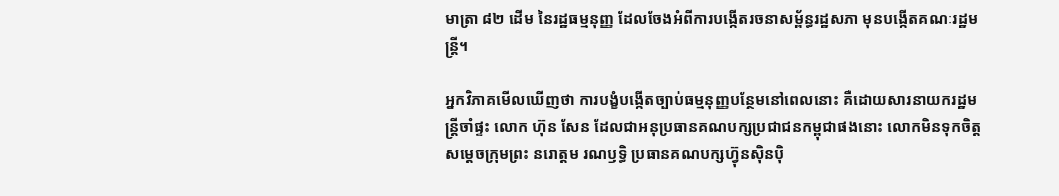មាត្រា ៨២ ដើម នៃរដ្ឋធម្មនុញ្ញ ដែលចែងអំពីការបង្កើតរចនាសម្ព័ន្ធរដ្ឋសភា មុនបង្កើតគណៈរដ្ឋមន្ត្រី។

អ្នកវិភាគមើលឃើញថា ការបង្ខំបង្កើតច្បាប់ធម្មនុញ្ញបន្ថែមនៅពេលនោះ គឺដោយសារនាយករដ្ឋមន្ត្រីចាំផ្ទះ លោក ហ៊ុន សែន ដែលជាអនុប្រធានគណបក្សប្រជាជនកម្ពុជាផងនោះ លោកមិនទុកចិត្តសម្តេចក្រុមព្រះ នរោត្តម រណឫទ្ធិ ប្រធានគណបក្សហ៊្វុនស៊ិនប៉ិ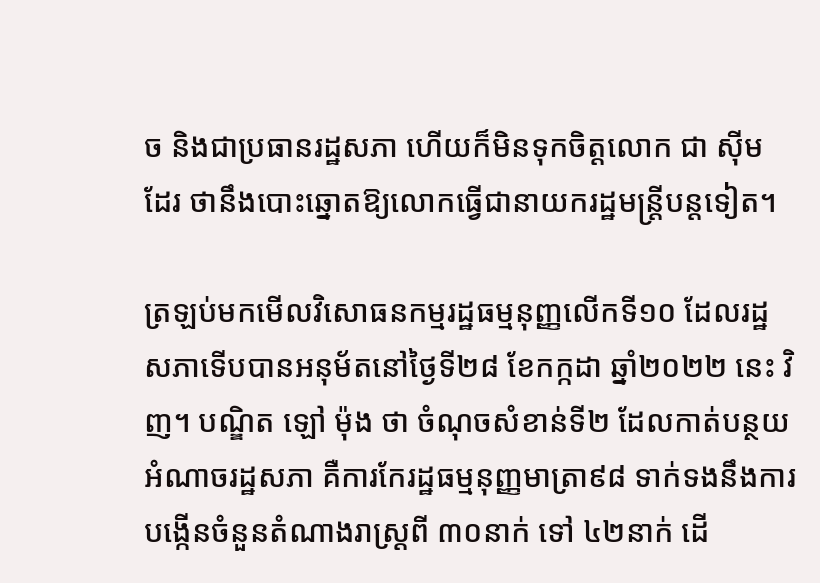ច និងជាប្រធានរដ្ឋសភា ហើយក៏មិនទុកចិត្តលោក ជា ស៊ីម ដែរ ថានឹងបោះឆ្នោតឱ្យលោកធ្វើជានាយករដ្ឋមន្ត្រីបន្តទៀត។

ត្រឡប់មកមើលវិសោធនកម្មរដ្ឋធម្មនុញ្ញលើកទី១០ ដែលរដ្ឋសភាទើបបានអនុម័តនៅថ្ងៃទី២៨ ខែកក្កដា ឆ្នាំ២០២២ នេះ វិញ។ បណ្ឌិត ឡៅ ម៉ុង ថា ចំណុចសំខាន់ទី២ ដែលកាត់បន្ថយអំណាចរដ្ឋសភា គឺការកែរដ្ឋធម្មនុញ្ញមាត្រា៩៨ ទាក់ទងនឹងការបង្កើនចំនួនតំណាងរាស្ត្រពី ៣០នាក់ ទៅ ៤២នាក់ ដើ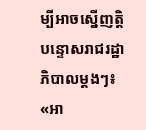ម្បីអាចស្នើញត្តិបន្ទោសរាជរដ្ឋាភិបាលម្ដងៗ៖ «អា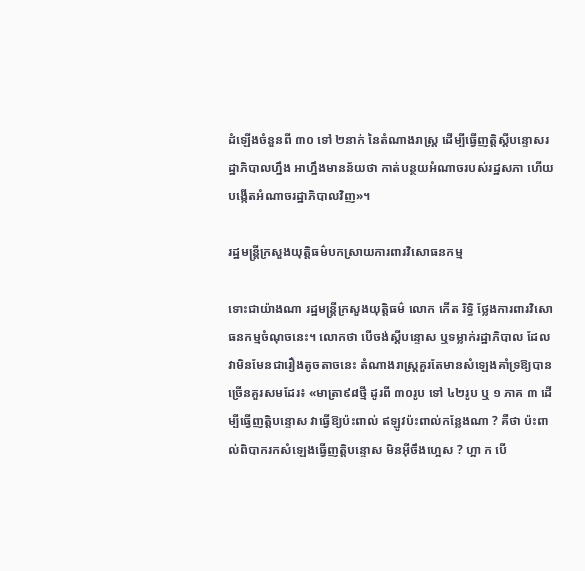ដំឡើងចំនួនពី ៣០ ទៅ ២នាក់ នៃតំណាងរាស្ត្រ ដើម្បីធ្វើញត្តិស្ដីបន្ទោសរដ្ឋាភិបាលហ្នឹង អាហ្នឹងមានន័យថា កាត់បន្ថយអំណាចរបស់រដ្ឋសភា ហើយបង្កើតអំណាចរដ្ឋាភិបាលវិញ»។

រដ្ឋមន្ត្រីក្រសួងយុត្តិធម៌បកស្រាយការពារវិសោធនកម្ម

ទោះជាយ៉ាងណា រដ្ឋមន្ត្រីក្រសួងយុត្តិធម៌ លោក កើត រិទ្ធិ ថ្លែងការពារវិសោធនកម្មចំណុចនេះ។ លោកថា បើចង់ស្ដីបន្ទោស ឬទម្លាក់រដ្ឋាភិបាល ដែលវាមិនមែនជារឿងតូចតាចនេះ តំណាងរាស្ត្រគួរតែមានសំឡេងគាំទ្រឱ្យបានច្រើនគួរសមដែរ៖ «មាត្រា៩៨ថ្មី ដូរពី ៣០រូប ទៅ ៤២រូប ឬ ១ ភាគ ៣ ដើម្បីធ្វើញត្តិបន្ទោស វាធ្វើឱ្យប៉ះពាល់ ឥឡូវប៉ះពាល់កន្លែងណា ? គឺថា ប៉ះពាល់ពិបាករកសំឡេងធ្វើញត្តិបន្ទោស មិនអ៊ីចឹងហ្អេស ? ហ្អា ក បើ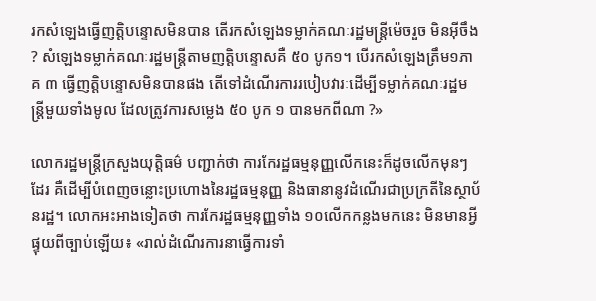រកសំឡេងធ្វើញត្តិបន្ទោសមិនបាន តើរកសំឡេងទម្លាក់គណៈរដ្ឋមន្ត្រីម៉េចរួច មិនអ៊ីចឹង ? សំឡេងទម្លាក់គណៈរដ្ឋមន្ត្រីតាមញត្តិបន្ទោសគឺ ៥០ បូក១។ បើរកសំឡេងត្រឹម១ភាគ ៣ ធ្វើញត្តិបន្ទោសមិនបានផង តើទៅដំណើរការរបៀបវារៈដើម្បីទម្លាក់គណៈរដ្ឋមន្ត្រីមួយទាំងមូល ដែលត្រូវការសម្លេង ៥០ បូក ១ បានមកពីណា ?»

លោករដ្ឋមន្ត្រីក្រសួងយុត្តិធម៌ បញ្ជាក់ថា ការកែរដ្ឋធម្មនុញ្ញលើកនេះក៏ដូចលើកមុនៗដែរ គឺដើម្បីបំពេញចន្លោះប្រហោងនៃរដ្ឋធម្មនុញ្ញ និងធានានូវដំណើរជាប្រក្រតីនៃស្ថាប័នរដ្ឋ។ លោកអះអាងទៀតថា ការកែរដ្ឋធម្មនុញ្ញទាំង ១០លើកកន្លងមកនេះ មិនមានអ្វីផ្ទុយពីច្បាប់ឡើយ៖ «រាល់ដំណើរការនាធ្វើការទាំ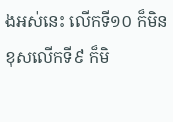ងអស់នេះ លើកទី១០ ក៏មិនខុសលើកទី៩ ក៏មិ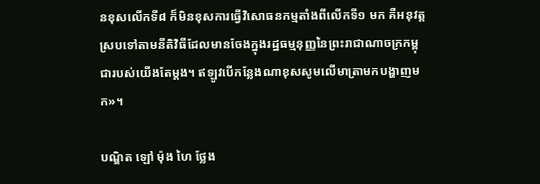នខុសលើកទី៨ ក៏មិនខុសការធ្វើវិសោធនកម្មតាំងពីលើកទី១ មក គឺអនុវត្តស្របទៅតាមនីតិវិធីដែលមានចែងក្នុងរដ្ឋធម្មនុញ្ញនៃព្រះរាជាណាចក្រកម្ពុជារបស់យើងតែម្ដង។ ឥឡូវបើកន្លែងណាខុសសូមលើមាត្រាមកបង្ហាញមក»។

បណ្ឌិត ឡៅ ម៉ុង ហៃ ថ្លែង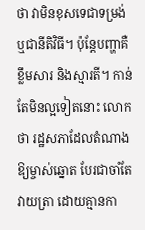ថា វាមិនខុសទេជាទម្រង់ ឬជានីតិវិធី។ ប៉ុន្តែបញ្ហាគឺខ្លឹមសារ និងស្មារតី។ កាន់តែមិនល្អទៀតនោះ លោកថា រដ្ឋសភាដែលតំណាងឱ្យម្ចាស់ឆ្នោត បែរជាចាំតែវាយត្រា ដោយគ្មានកា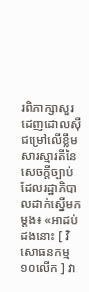រពិភាក្សាសួរដេញដោលស៊ីជម្រៅលើខ្លឹមសារស្មារតីនៃសេចក្ដីច្បាប់ដែលរដ្ឋាភិបាលដាក់ស្នើមកម្ដង៖ «អាដប់ដងនោះ [ វិសោធនកម្ម ១០លើក ] វា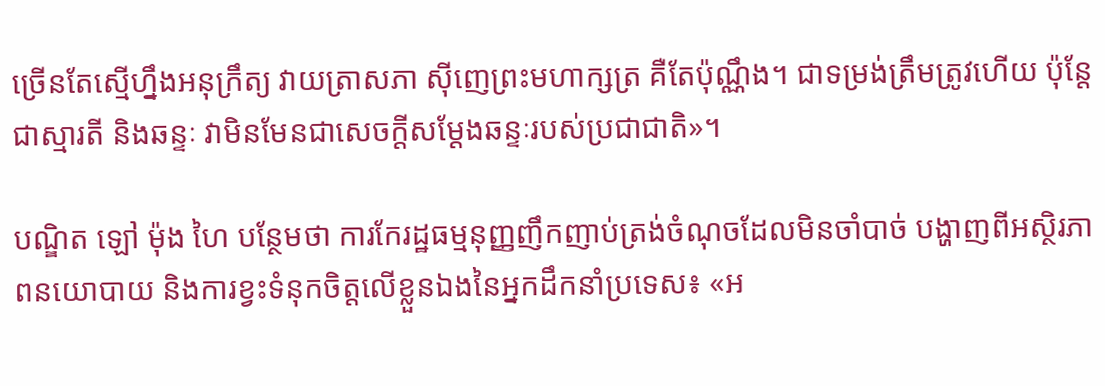ច្រើនតែស្មើហ្នឹងអនុក្រឹត្យ វាយត្រាសភា ស៊ីញេព្រះមហាក្សត្រ គឺតែប៉ុណ្ណឹង។ ជាទម្រង់ត្រឹមត្រូវហើយ ប៉ុន្តែជាស្មារតី និងឆន្ទៈ វាមិនមែនជាសេចក្ដីសម្ដែងឆន្ទៈរបស់ប្រជាជាតិ»។

បណ្ឌិត ឡៅ ម៉ុង ហៃ បន្ថែមថា ការកែរដ្ឋធម្មនុញ្ញញឹកញាប់ត្រង់ចំណុចដែលមិនចាំបាច់ បង្ហាញពីអស្ថិរភាពនយោបាយ និងការខ្វះទំនុកចិត្តលើខ្លួនឯងនៃអ្នកដឹកនាំប្រទេស៖ «អ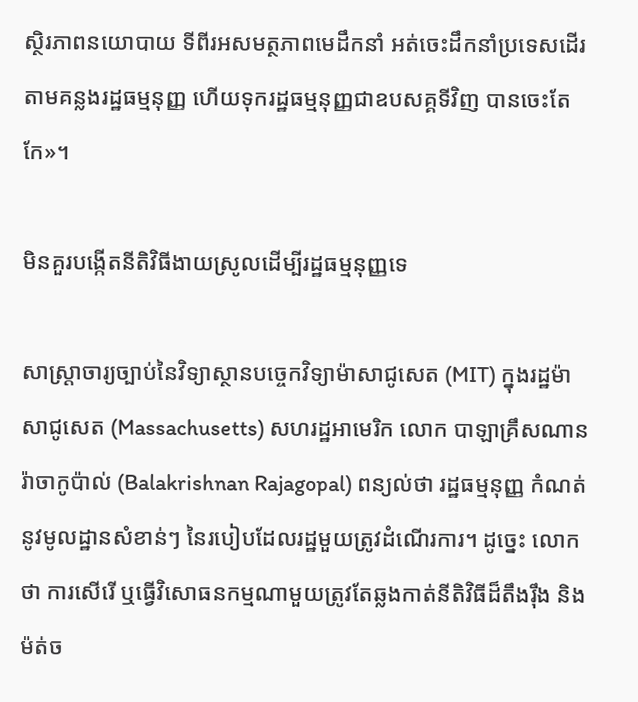ស្ថិរភាពនយោបាយ ទីពីរអសមត្ថភាពមេដឹកនាំ អត់ចេះដឹកនាំប្រទេសដើរតាមគន្លងរដ្ឋធម្មនុញ្ញ ហើយទុករដ្ឋធម្មនុញ្ញជាឧបសគ្គទីវិញ បានចេះតែកែ»។

មិនគួរបង្កើតនីតិវិធីងាយស្រូលដើម្បីរដ្ឋធម្មនុញ្ញទេ

សាស្ត្រាចារ្យច្បាប់នៃវិទ្យាស្ថានបច្ចេកវិទ្យាម៉ាសាជូសេត (MIT) ក្នុងរដ្ឋម៉ាសាជូសេត (Massachusetts) សហរដ្ឋអាមេរិក លោក បាឡាគ្រឹសណាន រ៉ាចាកូប៉ាល់ (Balakrishnan Rajagopal) ពន្យល់ថា រដ្ឋធម្មនុញ្ញ កំណត់នូវមូលដ្ឋានសំខាន់ៗ នៃរបៀបដែលរដ្ឋមួយត្រូវដំណើរការ។ ដូច្នេះ លោកថា ការសើរើ ឬធ្វើវិសោធនកម្មណាមួយត្រូវតែឆ្លងកាត់នីតិវិធីដ៏តឹងរ៉ឹង និងម៉ត់ច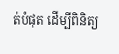ត់បំផុត ដើម្បីពិនិត្យ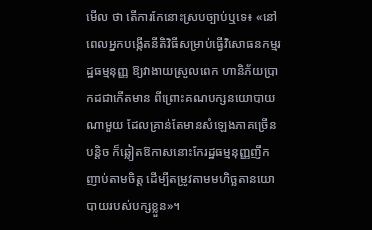មើល ថា តើការកែនោះស្របច្បាប់ឬទេ៖ «នៅពេលអ្នកបង្កើតនីតិវិធីសម្រាប់ធ្វើវិសោធនកម្មរដ្ឋធម្មនុញ្ញ ឱ្យវាងាយស្រួលពេក ហានិភ័យប្រាកដជាកើតមាន ពីព្រោះគណបក្សនយោបាយណាមួយ ដែលគ្រាន់តែមានសំឡេងភាគច្រើនបន្តិច ក៏ឆ្លៀតឱកាសនោះកែរដ្ឋធម្មនុញ្ញញឹកញាប់តាមចិត្ត ដើម្បីតម្រូវតាមមហិច្ឆតានយោបាយរបស់បក្សខ្លួន»។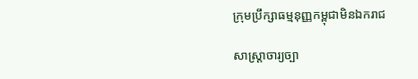ក្រុមប្រឹក្សាធម្មនុញ្ញកម្ពុជាមិនឯករាជ

សាស្ត្រាចារ្យច្បា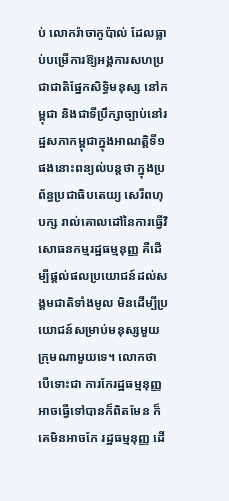ប់ លោករ៉ាចាកូប៉ាល់ ដែលធ្លាប់បម្រើការឱ្យអង្គការសហប្រជាជាតិផ្នែកសិទ្ធិមនុស្ស នៅកម្ពុជា និងជាទីប្រឹក្សាច្បាប់នៅរដ្ឋសភាកម្ពុជាក្នុងអាណត្តិទី១ ផងនោះពន្យល់បន្តថា ក្នុងប្រព័ន្ធប្រជាធិបតេយ្យ សេរីពហុបក្ស រាល់គោលដៅនៃការធ្វើវិសោធនកម្មរដ្ឋធម្មនុញ្ញ គឺដើម្បីផ្ដល់ផលប្រយោជន៍ដល់សង្គមជាតិទាំងមូល មិនដើម្បីប្រយោជន៍សម្រាប់មនុស្សមួយក្រុមណាមួយទេ។ លោកថា បើទោះជា ការកែរដ្ឋធម្មនុញ្ញ អាចធ្វើទៅបានក៏ពិតមែន ក៏គេមិនអាចកែ រដ្ឋធម្មនុញ្ញ ដើ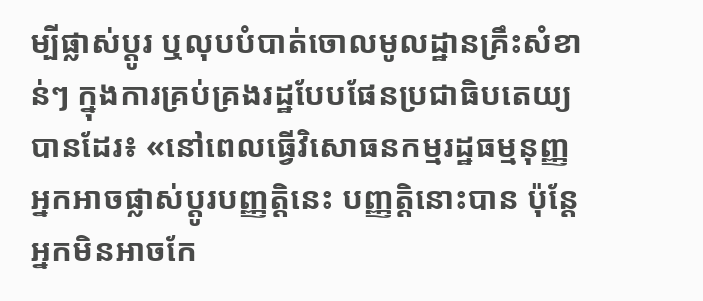ម្បីផ្លាស់ប្ដូរ ឬលុបបំបាត់ចោលមូលដ្ឋានគ្រឹះសំខាន់ៗ ក្នុងការគ្រប់គ្រងរដ្ឋបែបផែនប្រជាធិបតេយ្យបានដែរ៖ «នៅពេលធ្វើវិសោធនកម្មរដ្ឋធម្មនុញ្ញ អ្នកអាចផ្លាស់ប្ដូរបញ្ញត្តិនេះ បញ្ញត្តិនោះបាន ប៉ុន្តែអ្នកមិនអាចកែ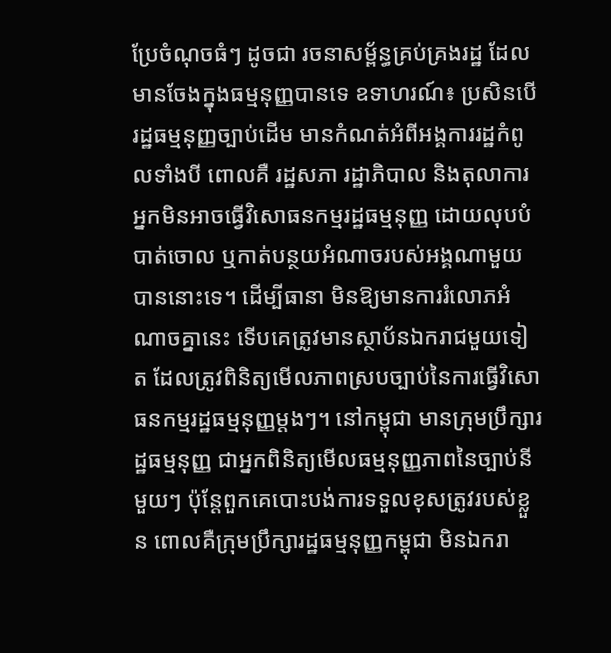ប្រែចំណុចធំៗ ដូចជា រចនាសម្ព័ន្ធគ្រប់គ្រងរដ្ឋ ដែលមានចែងក្នុងធម្មនុញ្ញបានទេ ឧទាហរណ៍៖ ប្រសិនបើរដ្ឋធម្មនុញ្ញច្បាប់ដើម មានកំណត់អំពីអង្គការរដ្ឋកំពូលទាំងបី ពោលគឺ រដ្ឋសភា រដ្ឋាភិបាល និងតុលាការ អ្នកមិនអាចធ្វើវិសោធនកម្មរដ្ឋធម្មនុញ្ញ ដោយលុបបំបាត់ចោល ឬកាត់បន្ថយអំណាចរបស់អង្គណាមួយបាននោះទេ។ ដើម្បីធានា មិនឱ្យមានការរំលោភអំណាចគ្នានេះ ទើបគេត្រូវមានស្ថាប័នឯករាជមួយទៀត ដែលត្រូវពិនិត្យមើលភាពស្របច្បាប់នៃការធ្វើវិសោធនកម្មរដ្ឋធម្មនុញ្ញម្តងៗ។ នៅកម្ពុជា មានក្រុមប្រឹក្សារដ្ឋធម្មនុញ្ញ ជាអ្នកពិនិត្យមើលធម្មនុញ្ញភាពនៃច្បាប់នីមួយៗ ប៉ុន្តែពួកគេបោះបង់ការទទួលខុសត្រូវរបស់ខ្លួន ពោលគឺក្រុមប្រឹក្សារដ្ឋធម្មនុញ្ញកម្ពុជា មិនឯករា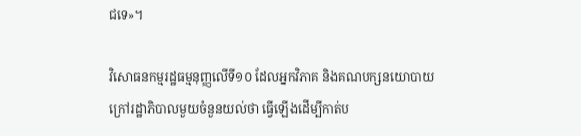ជទេ»។

វិសោធនកម្មរដ្ឋធម្មនុញ្ញលើទី១០ ដែលអ្នកវិភាគ និងគណបក្សនយោបាយក្រៅរដ្ឋាភិបាលមួយចំនួនយល់ថា ធ្វើឡើងដើម្បីកាត់ប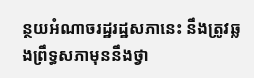ន្ថយអំណាចរដ្ឋរដ្ឋសភានេះ នឹងត្រូវឆ្លងព្រឹទ្ធសភាមុននឹងថ្វា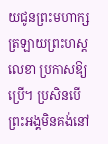យជូនព្រះមហាក្សត្រឡាយព្រះហស្តលេខា ប្រកាសឱ្យប្រើ។ ប្រសិនបើព្រះអង្គមិនគង់នៅ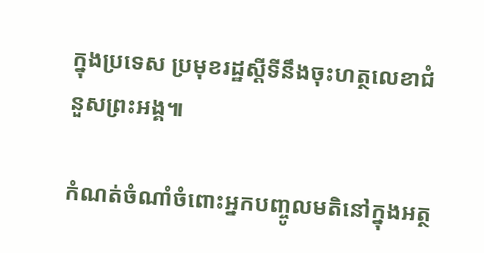ក្នុងប្រទេស ប្រមុខរដ្ឋស្ដីទីនឹងចុះហត្ថលេខាជំនួសព្រះអង្គ៕

កំណត់ចំណាំចំពោះអ្នកបញ្ចូលមតិនៅក្នុងអត្ថ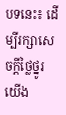បទនេះ៖ ដើម្បីរក្សាសេចក្ដីថ្លៃថ្នូរ យើង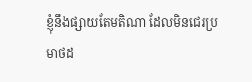ខ្ញុំនឹងផ្សាយតែមតិណា ដែលមិនជេរប្រមាថដ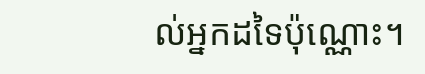ល់អ្នកដទៃប៉ុណ្ណោះ។